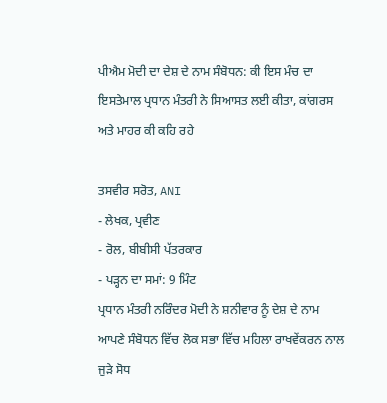ਪੀਐਮ ਮੋਦੀ ਦਾ ਦੇਸ਼ ਦੇ ਨਾਮ ਸੰਬੋਧਨ: ਕੀ ਇਸ ਮੰਚ ਦਾ ਇਸਤੇਮਾਲ ਪ੍ਰਧਾਨ ਮੰਤਰੀ ਨੇ ਸਿਆਸਤ ਲਈ ਕੀਤਾ, ਕਾਂਗਰਸ ਅਤੇ ਮਾਹਰ ਕੀ ਕਹਿ ਰਹੇ

ਤਸਵੀਰ ਸਰੋਤ, ANI
- ਲੇਖਕ, ਪ੍ਰਵੀਣ
- ਰੋਲ, ਬੀਬੀਸੀ ਪੱਤਰਕਾਰ
- ਪੜ੍ਹਨ ਦਾ ਸਮਾਂ: 9 ਮਿੰਟ
ਪ੍ਰਧਾਨ ਮੰਤਰੀ ਨਰਿੰਦਰ ਮੋਦੀ ਨੇ ਸ਼ਨੀਵਾਰ ਨੂੰ ਦੇਸ਼ ਦੇ ਨਾਮ ਆਪਣੇ ਸੰਬੋਧਨ ਵਿੱਚ ਲੋਕ ਸਭਾ ਵਿੱਚ ਮਹਿਲਾ ਰਾਖਵੇਂਕਰਨ ਨਾਲ ਜੁੜੇ ਸੋਧ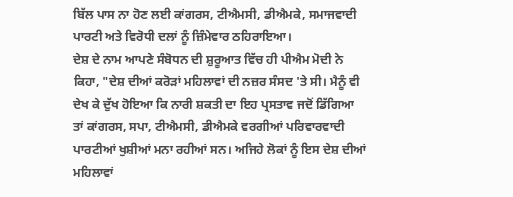ਬਿੱਲ ਪਾਸ ਨਾ ਹੋਣ ਲਈ ਕਾਂਗਰਸ, ਟੀਐਮਸੀ, ਡੀਐਮਕੇ, ਸਮਾਜਵਾਦੀ ਪਾਰਟੀ ਅਤੇ ਵਿਰੋਧੀ ਦਲਾਂ ਨੂੰ ਜ਼ਿੰਮੇਵਾਰ ਠਹਿਰਾਇਆ।
ਦੇਸ਼ ਦੇ ਨਾਮ ਆਪਣੇ ਸੰਬੋਧਨ ਦੀ ਸ਼ੁਰੂਆਤ ਵਿੱਚ ਹੀ ਪੀਐਮ ਮੋਦੀ ਨੇ ਕਿਹਾ, "ਦੇਸ਼ ਦੀਆਂ ਕਰੋੜਾਂ ਮਹਿਲਾਵਾਂ ਦੀ ਨਜ਼ਰ ਸੰਸਦ 'ਤੇ ਸੀ। ਮੈਨੂੰ ਵੀ ਦੇਖ ਕੇ ਦੁੱਖ ਹੋਇਆ ਕਿ ਨਾਰੀ ਸ਼ਕਤੀ ਦਾ ਇਹ ਪ੍ਰਸਤਾਵ ਜਦੋਂ ਡਿੱਗਿਆ ਤਾਂ ਕਾਂਗਰਸ, ਸਪਾ, ਟੀਐਮਸੀ, ਡੀਐਮਕੇ ਵਰਗੀਆਂ ਪਰਿਵਾਰਵਾਦੀ ਪਾਰਟੀਆਂ ਖੁਸ਼ੀਆਂ ਮਨਾ ਰਹੀਆਂ ਸਨ। ਅਜਿਹੇ ਲੋਕਾਂ ਨੂੰ ਇਸ ਦੇਸ਼ ਦੀਆਂ ਮਹਿਲਾਵਾਂ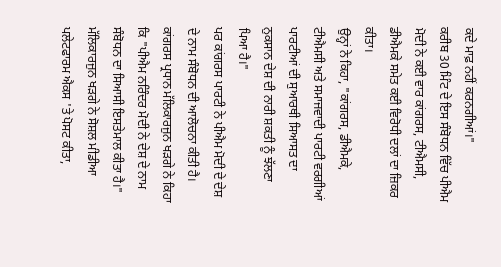ਕਦੇ ਮਾਫ਼ ਨਹੀਂ ਕਰਨਗੀਆਂ।"
ਕਰੀਬ 30 ਮਿੰਟ ਦੇ ਇਸ ਸੰਬੋਧਨ ਵਿੱਚ ਪੀਐਮ ਮੋਦੀ ਨੇ ਕਈ ਵਾਰ ਕਾਂਗਰਸ, ਟੀਐਮਸੀ, ਡੀਐਮਕੇ ਸਮੇਤ ਕਈ ਵਿਰੋਧੀ ਦਲਾਂ ਦਾ ਜ਼ਿਕਰ ਕੀਤਾ।
ਉਨ੍ਹਾਂ ਨੇ ਕਿਹਾ, "ਕਾਂਗਰਸ, ਡੀਐਮਕੇ, ਟੀਐਮਸੀ ਅਤੇ ਸਮਾਜਵਾਦੀ ਪਾਰਟੀ ਵਰਗੀਆਂ ਪਾਰਟੀਆਂ ਦੀ ਸੁਆਰਥੀ ਸਿਆਸਤ ਦਾ ਨੁਕਸਾਨ ਦੇਸ਼ ਦੀ ਨਾਰੀ ਸ਼ਕਤੀ ਨੂੰ ਝੱਲਣਾ ਪਿਆ ਹੈ।"
ਪਰ ਕਾਂਗਰਸ ਪਾਰਟੀ ਨੇ ਪੀਐਮ ਮੋਦੀ ਦੇ ਦੇਸ਼ ਦੇ ਨਾਮ ਸੰਬੋਧਨ ਦੀ ਆਲੋਚਨਾ ਕੀਤੀ ਹੈ। ਕਾਂਗਰਸ ਪ੍ਰਧਾਨ ਮੱਲਿਕਾਰਜੁਨ ਖੜਗੇ ਨੇ ਕਿਹਾ ਕਿ "ਪੀਐਮ ਨਰਿੰਦਰ ਮੋਦੀ ਨੇ ਦੇਸ਼ ਦੇ ਨਾਮ ਸੰਬੋਧਨ ਦਾ ਸਿਆਸੀ ਇਸਤੇਮਾਲ ਕੀਤਾ ਹੈ।"
ਮੱਲਿਕਾਰਜੁਨ ਖੜਗੇ ਨੇ ਸੋਸ਼ਲ ਮੀਡੀਆ ਪਲੇਟਫਾਰਮ ਐਕਸ 'ਤੇ ਪੋਸਟ ਕੀਤਾ,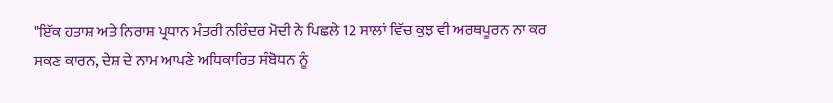"ਇੱਕ ਹਤਾਸ਼ ਅਤੇ ਨਿਰਾਸ਼ ਪ੍ਰਧਾਨ ਮੰਤਰੀ ਨਰਿੰਦਰ ਮੋਦੀ ਨੇ ਪਿਛਲੇ 12 ਸਾਲਾਂ ਵਿੱਚ ਕੁਝ ਵੀ ਅਰਥਪੂਰਨ ਨਾ ਕਰ ਸਕਣ ਕਾਰਨ, ਦੇਸ਼ ਦੇ ਨਾਮ ਆਪਣੇ ਅਧਿਕਾਰਿਤ ਸੰਬੋਧਨ ਨੂੰ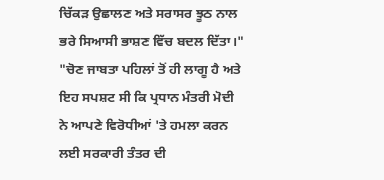ਚਿੱਕੜ ਉਛਾਲਣ ਅਤੇ ਸਰਾਸਰ ਝੂਠ ਨਾਲ ਭਰੇ ਸਿਆਸੀ ਭਾਸ਼ਣ ਵਿੱਚ ਬਦਲ ਦਿੱਤਾ।"
"ਚੋਣ ਜਾਬਤਾ ਪਹਿਲਾਂ ਤੋਂ ਹੀ ਲਾਗੂ ਹੈ ਅਤੇ ਇਹ ਸਪਸ਼ਟ ਸੀ ਕਿ ਪ੍ਰਧਾਨ ਮੰਤਰੀ ਮੋਦੀ ਨੇ ਆਪਣੇ ਵਿਰੋਧੀਆਂ 'ਤੇ ਹਮਲਾ ਕਰਨ ਲਈ ਸਰਕਾਰੀ ਤੰਤਰ ਦੀ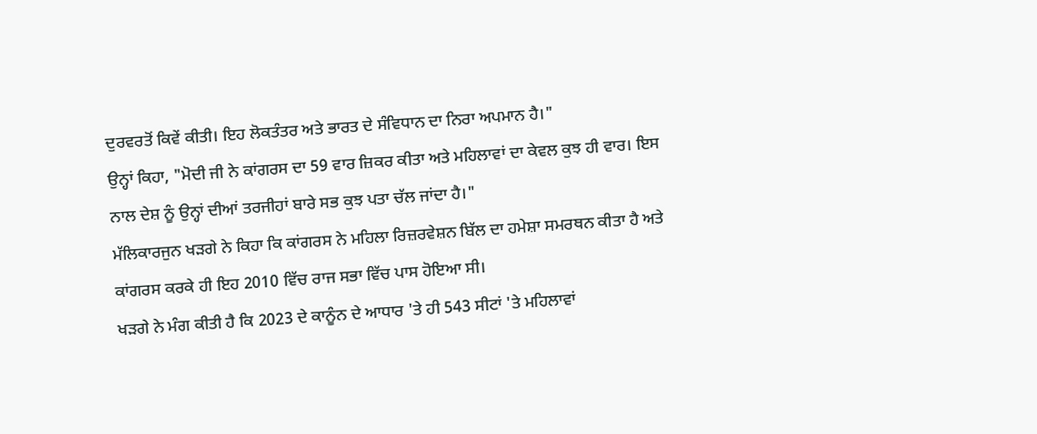ਦੁਰਵਰਤੋਂ ਕਿਵੇਂ ਕੀਤੀ। ਇਹ ਲੋਕਤੰਤਰ ਅਤੇ ਭਾਰਤ ਦੇ ਸੰਵਿਧਾਨ ਦਾ ਨਿਰਾ ਅਪਮਾਨ ਹੈ।"
ਉਨ੍ਹਾਂ ਕਿਹਾ, "ਮੋਦੀ ਜੀ ਨੇ ਕਾਂਗਰਸ ਦਾ 59 ਵਾਰ ਜ਼ਿਕਰ ਕੀਤਾ ਅਤੇ ਮਹਿਲਾਵਾਂ ਦਾ ਕੇਵਲ ਕੁਝ ਹੀ ਵਾਰ। ਇਸ ਨਾਲ ਦੇਸ਼ ਨੂੰ ਉਨ੍ਹਾਂ ਦੀਆਂ ਤਰਜੀਹਾਂ ਬਾਰੇ ਸਭ ਕੁਝ ਪਤਾ ਚੱਲ ਜਾਂਦਾ ਹੈ।"
ਮੱਲਿਕਾਰਜੁਨ ਖੜਗੇ ਨੇ ਕਿਹਾ ਕਿ ਕਾਂਗਰਸ ਨੇ ਮਹਿਲਾ ਰਿਜ਼ਰਵੇਸ਼ਨ ਬਿੱਲ ਦਾ ਹਮੇਸ਼ਾ ਸਮਰਥਨ ਕੀਤਾ ਹੈ ਅਤੇ ਕਾਂਗਰਸ ਕਰਕੇ ਹੀ ਇਹ 2010 ਵਿੱਚ ਰਾਜ ਸਭਾ ਵਿੱਚ ਪਾਸ ਹੋਇਆ ਸੀ।
ਖੜਗੇ ਨੇ ਮੰਗ ਕੀਤੀ ਹੈ ਕਿ 2023 ਦੇ ਕਾਨੂੰਨ ਦੇ ਆਧਾਰ 'ਤੇ ਹੀ 543 ਸੀਟਾਂ 'ਤੇ ਮਹਿਲਾਵਾਂ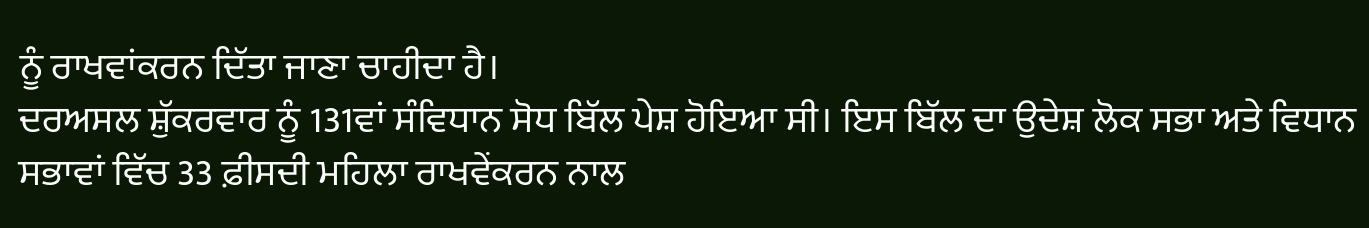ਨੂੰ ਰਾਖਵਾਂਕਰਨ ਦਿੱਤਾ ਜਾਣਾ ਚਾਹੀਦਾ ਹੈ।
ਦਰਅਸਲ ਸ਼ੁੱਕਰਵਾਰ ਨੂੰ 131ਵਾਂ ਸੰਵਿਧਾਨ ਸੋਧ ਬਿੱਲ ਪੇਸ਼ ਹੋਇਆ ਸੀ। ਇਸ ਬਿੱਲ ਦਾ ਉਦੇਸ਼ ਲੋਕ ਸਭਾ ਅਤੇ ਵਿਧਾਨ ਸਭਾਵਾਂ ਵਿੱਚ 33 ਫ਼ੀਸਦੀ ਮਹਿਲਾ ਰਾਖਵੇਂਕਰਨ ਨਾਲ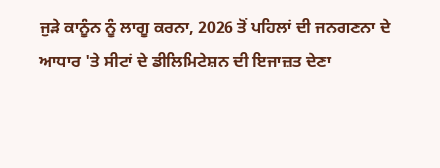ਜੁੜੇ ਕਾਨੂੰਨ ਨੂੰ ਲਾਗੂ ਕਰਨਾ, 2026 ਤੋਂ ਪਹਿਲਾਂ ਦੀ ਜਨਗਣਨਾ ਦੇ ਆਧਾਰ 'ਤੇ ਸੀਟਾਂ ਦੇ ਡੀਲਿਮਿਟੇਸ਼ਨ ਦੀ ਇਜਾਜ਼ਤ ਦੇਣਾ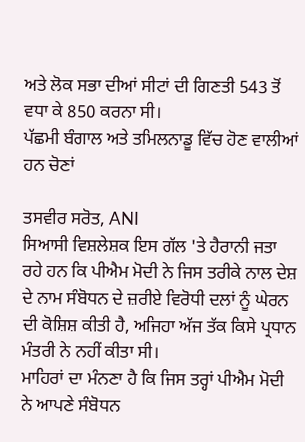ਅਤੇ ਲੋਕ ਸਭਾ ਦੀਆਂ ਸੀਟਾਂ ਦੀ ਗਿਣਤੀ 543 ਤੋਂ ਵਧਾ ਕੇ 850 ਕਰਨਾ ਸੀ।
ਪੱਛਮੀ ਬੰਗਾਲ ਅਤੇ ਤਮਿਲਨਾਡੂ ਵਿੱਚ ਹੋਣ ਵਾਲੀਆਂ ਹਨ ਚੋਣਾਂ

ਤਸਵੀਰ ਸਰੋਤ, ANI
ਸਿਆਸੀ ਵਿਸ਼ਲੇਸ਼ਕ ਇਸ ਗੱਲ 'ਤੇ ਹੈਰਾਨੀ ਜਤਾ ਰਹੇ ਹਨ ਕਿ ਪੀਐਮ ਮੋਦੀ ਨੇ ਜਿਸ ਤਰੀਕੇ ਨਾਲ ਦੇਸ਼ ਦੇ ਨਾਮ ਸੰਬੋਧਨ ਦੇ ਜ਼ਰੀਏ ਵਿਰੋਧੀ ਦਲਾਂ ਨੂੰ ਘੇਰਨ ਦੀ ਕੋਸ਼ਿਸ਼ ਕੀਤੀ ਹੈ, ਅਜਿਹਾ ਅੱਜ ਤੱਕ ਕਿਸੇ ਪ੍ਰਧਾਨ ਮੰਤਰੀ ਨੇ ਨਹੀਂ ਕੀਤਾ ਸੀ।
ਮਾਹਿਰਾਂ ਦਾ ਮੰਨਣਾ ਹੈ ਕਿ ਜਿਸ ਤਰ੍ਹਾਂ ਪੀਐਮ ਮੋਦੀ ਨੇ ਆਪਣੇ ਸੰਬੋਧਨ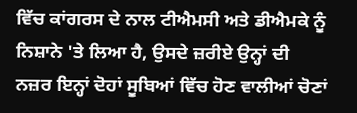ਵਿੱਚ ਕਾਂਗਰਸ ਦੇ ਨਾਲ ਟੀਐਮਸੀ ਅਤੇ ਡੀਐਮਕੇ ਨੂੰ ਨਿਸ਼ਾਨੇ 'ਤੇ ਲਿਆ ਹੈ, ਉਸਦੇ ਜ਼ਰੀਏ ਉਨ੍ਹਾਂ ਦੀ ਨਜ਼ਰ ਇਨ੍ਹਾਂ ਦੋਹਾਂ ਸੂਬਿਆਂ ਵਿੱਚ ਹੋਣ ਵਾਲੀਆਂ ਚੋਣਾਂ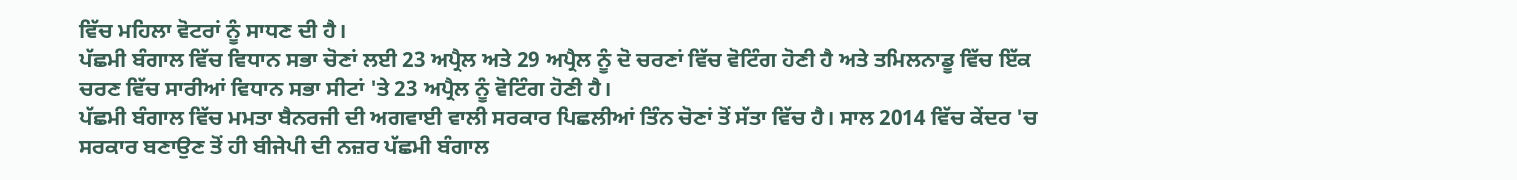ਵਿੱਚ ਮਹਿਲਾ ਵੋਟਰਾਂ ਨੂੰ ਸਾਧਣ ਦੀ ਹੈ।
ਪੱਛਮੀ ਬੰਗਾਲ ਵਿੱਚ ਵਿਧਾਨ ਸਭਾ ਚੋਣਾਂ ਲਈ 23 ਅਪ੍ਰੈਲ ਅਤੇ 29 ਅਪ੍ਰੈਲ ਨੂੰ ਦੋ ਚਰਣਾਂ ਵਿੱਚ ਵੋਟਿੰਗ ਹੋਣੀ ਹੈ ਅਤੇ ਤਮਿਲਨਾਡੂ ਵਿੱਚ ਇੱਕ ਚਰਣ ਵਿੱਚ ਸਾਰੀਆਂ ਵਿਧਾਨ ਸਭਾ ਸੀਟਾਂ 'ਤੇ 23 ਅਪ੍ਰੈਲ ਨੂੰ ਵੋਟਿੰਗ ਹੋਣੀ ਹੈ।
ਪੱਛਮੀ ਬੰਗਾਲ ਵਿੱਚ ਮਮਤਾ ਬੈਨਰਜੀ ਦੀ ਅਗਵਾਈ ਵਾਲੀ ਸਰਕਾਰ ਪਿਛਲੀਆਂ ਤਿੰਨ ਚੋਣਾਂ ਤੋਂ ਸੱਤਾ ਵਿੱਚ ਹੈ। ਸਾਲ 2014 ਵਿੱਚ ਕੇਂਦਰ 'ਚ ਸਰਕਾਰ ਬਣਾਉਣ ਤੋਂ ਹੀ ਬੀਜੇਪੀ ਦੀ ਨਜ਼ਰ ਪੱਛਮੀ ਬੰਗਾਲ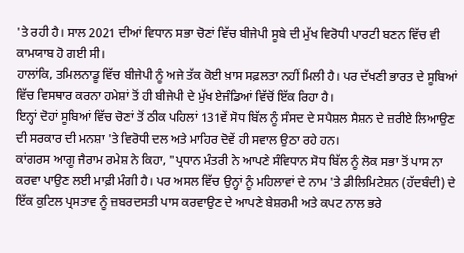'ਤੇ ਰਹੀ ਹੈ। ਸਾਲ 2021 ਦੀਆਂ ਵਿਧਾਨ ਸਭਾ ਚੋਣਾਂ ਵਿੱਚ ਬੀਜੇਪੀ ਸੂਬੇ ਦੀ ਮੁੱਖ ਵਿਰੋਧੀ ਪਾਰਟੀ ਬਣਨ ਵਿੱਚ ਵੀ ਕਾਮਯਾਬ ਹੋ ਗਈ ਸੀ।
ਹਾਲਾਂਕਿ, ਤਮਿਲਨਾਡੂ ਵਿੱਚ ਬੀਜੇਪੀ ਨੂੰ ਅਜੇ ਤੱਕ ਕੋਈ ਖ਼ਾਸ ਸਫ਼ਲਤਾ ਨਹੀਂ ਮਿਲੀ ਹੈ। ਪਰ ਦੱਖਣੀ ਭਾਰਤ ਦੇ ਸੂਬਿਆਂ ਵਿੱਚ ਵਿਸਥਾਰ ਕਰਨਾ ਹਮੇਸ਼ਾਂ ਤੋਂ ਹੀ ਬੀਜੇਪੀ ਦੇ ਮੁੱਖ ਏਜੰਡਿਆਂ ਵਿੱਚੋਂ ਇੱਕ ਰਿਹਾ ਹੈ।
ਇਨ੍ਹਾਂ ਦੋਹਾਂ ਸੂਬਿਆਂ ਵਿੱਚ ਚੋਣਾਂ ਤੋਂ ਠੀਕ ਪਹਿਲਾਂ 131ਵੇਂ ਸੋਧ ਬਿੱਲ ਨੂੰ ਸੰਸਦ ਦੇ ਸਪੈਸ਼ਲ ਸੈਸ਼ਨ ਦੇ ਜ਼ਰੀਏ ਲਿਆਉਣ ਦੀ ਸਰਕਾਰ ਦੀ ਮਨਸ਼ਾ 'ਤੇ ਵਿਰੋਧੀ ਦਲ ਅਤੇ ਮਾਹਿਰ ਦੋਵੇਂ ਹੀ ਸਵਾਲ ਉਠਾ ਰਹੇ ਹਨ।
ਕਾਂਗਰਸ ਆਗੂ ਜੈਰਾਮ ਰਮੇਸ਼ ਨੇ ਕਿਹਾ, "ਪ੍ਰਧਾਨ ਮੰਤਰੀ ਨੇ ਆਪਣੇ ਸੰਵਿਧਾਨ ਸੋਧ ਬਿੱਲ ਨੂੰ ਲੋਕ ਸਭਾ ਤੋਂ ਪਾਸ ਨਾ ਕਰਵਾ ਪਾਉਣ ਲਈ ਮਾਫ਼ੀ ਮੰਗੀ ਹੈ। ਪਰ ਅਸਲ ਵਿੱਚ ਉਨ੍ਹਾਂ ਨੂੰ ਮਹਿਲਾਵਾਂ ਦੇ ਨਾਮ 'ਤੇ ਡੀਲਿਮਿਟੇਸ਼ਨ (ਹੱਦਬੰਦੀ) ਦੇ ਇੱਕ ਕੁਟਿਲ ਪ੍ਰਸਤਾਵ ਨੂੰ ਜ਼ਬਰਦਸਤੀ ਪਾਸ ਕਰਵਾਉਣ ਦੇ ਆਪਣੇ ਬੇਸ਼ਰਮੀ ਅਤੇ ਕਪਟ ਨਾਲ ਭਰੇ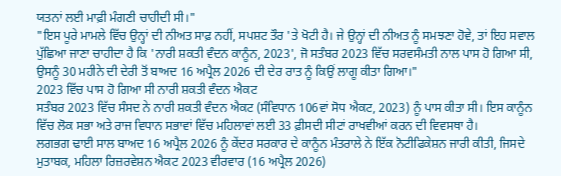ਯਤਨਾਂ ਲਈ ਮਾਫ਼ੀ ਮੰਗਣੀ ਚਾਹੀਦੀ ਸੀ।"
"ਇਸ ਪੂਰੇ ਮਾਮਲੇ ਵਿੱਚ ਉਨ੍ਹਾਂ ਦੀ ਨੀਅਤ ਸਾਫ਼ ਨਹੀਂ, ਸਪਸ਼ਟ ਤੌਰ 'ਤੇ ਖੋਟੀ ਹੈ। ਜੇ ਉਨ੍ਹਾਂ ਦੀ ਨੀਅਤ ਨੂੰ ਸਮਝਣਾ ਹੋਵੇ, ਤਾਂ ਇਹ ਸਵਾਲ ਪੁੱਛਿਆ ਜਾਣਾ ਚਾਹੀਦਾ ਹੈ ਕਿ 'ਨਾਰੀ ਸ਼ਕਤੀ ਵੰਦਨ ਕਾਨੂੰਨ, 2023', ਜੋ ਸਤੰਬਰ 2023 ਵਿੱਚ ਸਰਵਸੰਮਤੀ ਨਾਲ ਪਾਸ ਹੋ ਗਿਆ ਸੀ, ਉਸਨੂੰ 30 ਮਹੀਨੇ ਦੀ ਦੇਰੀ ਤੋਂ ਬਾਅਦ 16 ਅਪ੍ਰੈਲ 2026 ਦੀ ਦੇਰ ਰਾਤ ਨੂੰ ਕਿਉਂ ਲਾਗੂ ਕੀਤਾ ਗਿਆ।"
2023 ਵਿੱਚ ਪਾਸ ਹੋ ਗਿਆ ਸੀ ਨਾਰੀ ਸ਼ਕਤੀ ਵੰਦਨ ਐਕਟ
ਸਤੰਬਰ 2023 ਵਿੱਚ ਸੰਸਦ ਨੇ ਨਾਰੀ ਸ਼ਕਤੀ ਵੰਦਨ ਐਕਟ (ਸੰਵਿਧਾਨ 106ਵਾਂ ਸੋਧ ਐਕਟ, 2023) ਨੂੰ ਪਾਸ ਕੀਤਾ ਸੀ। ਇਸ ਕਾਨੂੰਨ ਵਿੱਚ ਲੋਕ ਸਭਾ ਅਤੇ ਰਾਜ ਵਿਧਾਨ ਸਭਾਵਾਂ ਵਿੱਚ ਮਹਿਲਾਵਾਂ ਲਈ 33 ਫ਼ੀਸਦੀ ਸੀਟਾਂ ਰਾਖਵੀਆਂ ਕਰਨ ਦੀ ਵਿਵਸਥਾ ਹੈ।
ਲਗਭਗ ਢਾਈ ਸਾਲ ਬਾਅਦ 16 ਅਪ੍ਰੈਲ 2026 ਨੂੰ ਕੇਂਦਰ ਸਰਕਾਰ ਦੇ ਕਾਨੂੰਨ ਮੰਤਰਾਲੇ ਨੇ ਇੱਕ ਨੋਟੀਫਿਕੇਸ਼ਨ ਜਾਰੀ ਕੀਤੀ, ਜਿਸਦੇ ਮੁਤਾਬਕ, ਮਹਿਲਾ ਰਿਜ਼ਰਵੇਸ਼ਨ ਐਕਟ 2023 ਵੀਰਵਾਰ (16 ਅਪ੍ਰੈਲ 2026)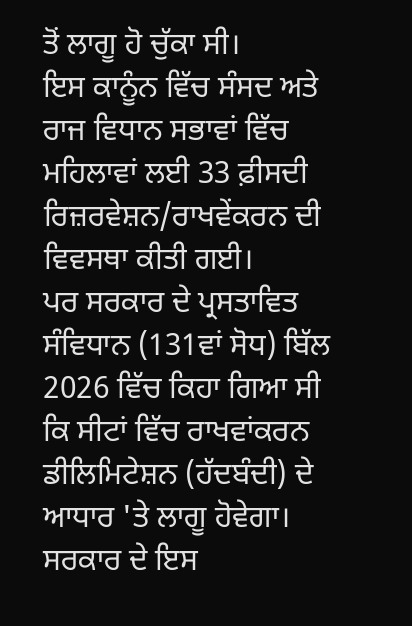ਤੋਂ ਲਾਗੂ ਹੋ ਚੁੱਕਾ ਸੀ।
ਇਸ ਕਾਨੂੰਨ ਵਿੱਚ ਸੰਸਦ ਅਤੇ ਰਾਜ ਵਿਧਾਨ ਸਭਾਵਾਂ ਵਿੱਚ ਮਹਿਲਾਵਾਂ ਲਈ 33 ਫ਼ੀਸਦੀ ਰਿਜ਼ਰਵੇਸ਼ਨ/ਰਾਖਵੇਂਕਰਨ ਦੀ ਵਿਵਸਥਾ ਕੀਤੀ ਗਈ।
ਪਰ ਸਰਕਾਰ ਦੇ ਪ੍ਰਸਤਾਵਿਤ ਸੰਵਿਧਾਨ (131ਵਾਂ ਸੋਧ) ਬਿੱਲ 2026 ਵਿੱਚ ਕਿਹਾ ਗਿਆ ਸੀ ਕਿ ਸੀਟਾਂ ਵਿੱਚ ਰਾਖਵਾਂਕਰਨ ਡੀਲਿਮਿਟੇਸ਼ਨ (ਹੱਦਬੰਦੀ) ਦੇ ਆਧਾਰ 'ਤੇ ਲਾਗੂ ਹੋਵੇਗਾ।
ਸਰਕਾਰ ਦੇ ਇਸ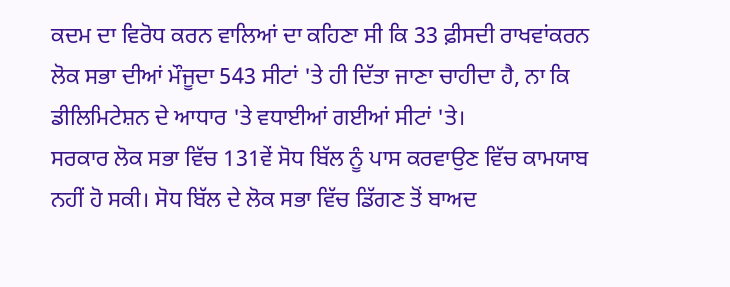ਕਦਮ ਦਾ ਵਿਰੋਧ ਕਰਨ ਵਾਲਿਆਂ ਦਾ ਕਹਿਣਾ ਸੀ ਕਿ 33 ਫ਼ੀਸਦੀ ਰਾਖਵਾਂਕਰਨ ਲੋਕ ਸਭਾ ਦੀਆਂ ਮੌਜੂਦਾ 543 ਸੀਟਾਂ 'ਤੇ ਹੀ ਦਿੱਤਾ ਜਾਣਾ ਚਾਹੀਦਾ ਹੈ, ਨਾ ਕਿ ਡੀਲਿਮਿਟੇਸ਼ਨ ਦੇ ਆਧਾਰ 'ਤੇ ਵਧਾਈਆਂ ਗਈਆਂ ਸੀਟਾਂ 'ਤੇ।
ਸਰਕਾਰ ਲੋਕ ਸਭਾ ਵਿੱਚ 131ਵੇਂ ਸੋਧ ਬਿੱਲ ਨੂੰ ਪਾਸ ਕਰਵਾਉਣ ਵਿੱਚ ਕਾਮਯਾਬ ਨਹੀਂ ਹੋ ਸਕੀ। ਸੋਧ ਬਿੱਲ ਦੇ ਲੋਕ ਸਭਾ ਵਿੱਚ ਡਿੱਗਣ ਤੋਂ ਬਾਅਦ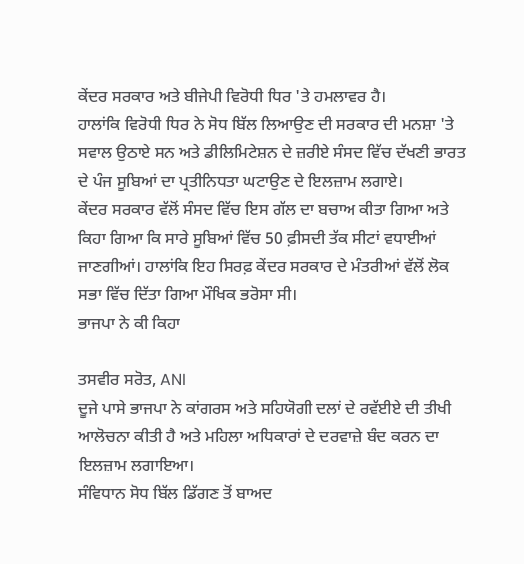ਕੇਂਦਰ ਸਰਕਾਰ ਅਤੇ ਬੀਜੇਪੀ ਵਿਰੋਧੀ ਧਿਰ 'ਤੇ ਹਮਲਾਵਰ ਹੈ।
ਹਾਲਾਂਕਿ ਵਿਰੋਧੀ ਧਿਰ ਨੇ ਸੋਧ ਬਿੱਲ ਲਿਆਉਣ ਦੀ ਸਰਕਾਰ ਦੀ ਮਨਸ਼ਾ 'ਤੇ ਸਵਾਲ ਉਠਾਏ ਸਨ ਅਤੇ ਡੀਲਿਮਿਟੇਸ਼ਨ ਦੇ ਜ਼ਰੀਏ ਸੰਸਦ ਵਿੱਚ ਦੱਖਣੀ ਭਾਰਤ ਦੇ ਪੰਜ ਸੂਬਿਆਂ ਦਾ ਪ੍ਰਤੀਨਿਧਤਾ ਘਟਾਉਣ ਦੇ ਇਲਜ਼ਾਮ ਲਗਾਏ।
ਕੇਂਦਰ ਸਰਕਾਰ ਵੱਲੋਂ ਸੰਸਦ ਵਿੱਚ ਇਸ ਗੱਲ ਦਾ ਬਚਾਅ ਕੀਤਾ ਗਿਆ ਅਤੇ ਕਿਹਾ ਗਿਆ ਕਿ ਸਾਰੇ ਸੂਬਿਆਂ ਵਿੱਚ 50 ਫ਼ੀਸਦੀ ਤੱਕ ਸੀਟਾਂ ਵਧਾਈਆਂ ਜਾਣਗੀਆਂ। ਹਾਲਾਂਕਿ ਇਹ ਸਿਰਫ਼ ਕੇਂਦਰ ਸਰਕਾਰ ਦੇ ਮੰਤਰੀਆਂ ਵੱਲੋਂ ਲੋਕ ਸਭਾ ਵਿੱਚ ਦਿੱਤਾ ਗਿਆ ਮੌਖਿਕ ਭਰੋਸਾ ਸੀ।
ਭਾਜਪਾ ਨੇ ਕੀ ਕਿਹਾ

ਤਸਵੀਰ ਸਰੋਤ, ANI
ਦੂਜੇ ਪਾਸੇ ਭਾਜਪਾ ਨੇ ਕਾਂਗਰਸ ਅਤੇ ਸਹਿਯੋਗੀ ਦਲਾਂ ਦੇ ਰਵੱਈਏ ਦੀ ਤੀਖੀ ਆਲੋਚਨਾ ਕੀਤੀ ਹੈ ਅਤੇ ਮਹਿਲਾ ਅਧਿਕਾਰਾਂ ਦੇ ਦਰਵਾਜ਼ੇ ਬੰਦ ਕਰਨ ਦਾ ਇਲਜ਼ਾਮ ਲਗਾਇਆ।
ਸੰਵਿਧਾਨ ਸੋਧ ਬਿੱਲ ਡਿੱਗਣ ਤੋਂ ਬਾਅਦ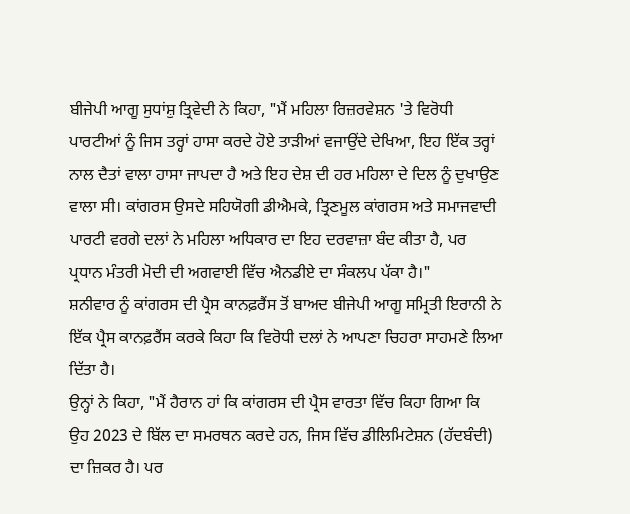ਬੀਜੇਪੀ ਆਗੂ ਸੁਧਾਂਸ਼ੁ ਤ੍ਰਿਵੇਦੀ ਨੇ ਕਿਹਾ, "ਮੈਂ ਮਹਿਲਾ ਰਿਜ਼ਰਵੇਸ਼ਨ 'ਤੇ ਵਿਰੋਧੀ ਪਾਰਟੀਆਂ ਨੂੰ ਜਿਸ ਤਰ੍ਹਾਂ ਹਾਸਾ ਕਰਦੇ ਹੋਏ ਤਾੜੀਆਂ ਵਜਾਉਂਦੇ ਦੇਖਿਆ, ਇਹ ਇੱਕ ਤਰ੍ਹਾਂ ਨਾਲ ਦੈਤਾਂ ਵਾਲਾ ਹਾਸਾ ਜਾਪਦਾ ਹੈ ਅਤੇ ਇਹ ਦੇਸ਼ ਦੀ ਹਰ ਮਹਿਲਾ ਦੇ ਦਿਲ ਨੂੰ ਦੁਖਾਉਣ ਵਾਲਾ ਸੀ। ਕਾਂਗਰਸ ਉਸਦੇ ਸਹਿਯੋਗੀ ਡੀਐਮਕੇ, ਤ੍ਰਿਣਮੂਲ ਕਾਂਗਰਸ ਅਤੇ ਸਮਾਜਵਾਦੀ ਪਾਰਟੀ ਵਰਗੇ ਦਲਾਂ ਨੇ ਮਹਿਲਾ ਅਧਿਕਾਰ ਦਾ ਇਹ ਦਰਵਾਜ਼ਾ ਬੰਦ ਕੀਤਾ ਹੈ, ਪਰ ਪ੍ਰਧਾਨ ਮੰਤਰੀ ਮੋਦੀ ਦੀ ਅਗਵਾਈ ਵਿੱਚ ਐਨਡੀਏ ਦਾ ਸੰਕਲਪ ਪੱਕਾ ਹੈ।"
ਸ਼ਨੀਵਾਰ ਨੂੰ ਕਾਂਗਰਸ ਦੀ ਪ੍ਰੈਸ ਕਾਨਫ਼ਰੈਂਸ ਤੋਂ ਬਾਅਦ ਬੀਜੇਪੀ ਆਗੂ ਸਮ੍ਰਿਤੀ ਇਰਾਨੀ ਨੇ ਇੱਕ ਪ੍ਰੈਸ ਕਾਨਫ਼ਰੈਂਸ ਕਰਕੇ ਕਿਹਾ ਕਿ ਵਿਰੋਧੀ ਦਲਾਂ ਨੇ ਆਪਣਾ ਚਿਹਰਾ ਸਾਹਮਣੇ ਲਿਆ ਦਿੱਤਾ ਹੈ।
ਉਨ੍ਹਾਂ ਨੇ ਕਿਹਾ, "ਮੈਂ ਹੈਰਾਨ ਹਾਂ ਕਿ ਕਾਂਗਰਸ ਦੀ ਪ੍ਰੈਸ ਵਾਰਤਾ ਵਿੱਚ ਕਿਹਾ ਗਿਆ ਕਿ ਉਹ 2023 ਦੇ ਬਿੱਲ ਦਾ ਸਮਰਥਨ ਕਰਦੇ ਹਨ, ਜਿਸ ਵਿੱਚ ਡੀਲਿਮਿਟੇਸ਼ਨ (ਹੱਦਬੰਦੀ) ਦਾ ਜ਼ਿਕਰ ਹੈ। ਪਰ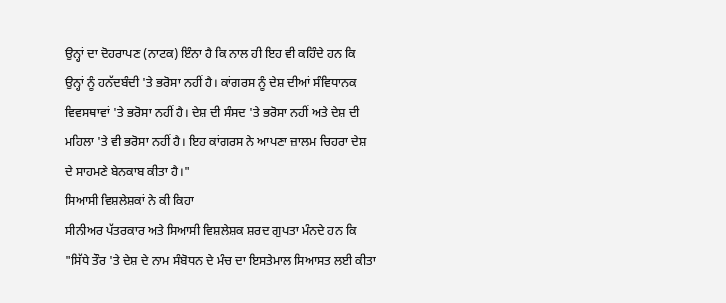ਉਨ੍ਹਾਂ ਦਾ ਦੋਹਰਾਪਣ (ਨਾਟਕ) ਇੰਨਾ ਹੈ ਕਿ ਨਾਲ ਹੀ ਇਹ ਵੀ ਕਹਿੰਦੇ ਹਨ ਕਿ ਉਨ੍ਹਾਂ ਨੂੰ ਹਨੱਦਬੰਦੀ 'ਤੇ ਭਰੋਸਾ ਨਹੀਂ ਹੈ। ਕਾਂਗਰਸ ਨੂੰ ਦੇਸ਼ ਦੀਆਂ ਸੰਵਿਧਾਨਕ ਵਿਵਸਥਾਵਾਂ 'ਤੇ ਭਰੋਸਾ ਨਹੀਂ ਹੈ। ਦੇਸ਼ ਦੀ ਸੰਸਦ 'ਤੇ ਭਰੋਸਾ ਨਹੀਂ ਅਤੇ ਦੇਸ਼ ਦੀ ਮਹਿਲਾ 'ਤੇ ਵੀ ਭਰੋਸਾ ਨਹੀਂ ਹੈ। ਇਹ ਕਾਂਗਰਸ ਨੇ ਆਪਣਾ ਜ਼ਾਲਮ ਚਿਹਰਾ ਦੇਸ਼ ਦੇ ਸਾਹਮਣੇ ਬੇਨਕਾਬ ਕੀਤਾ ਹੈ।"
ਸਿਆਸੀ ਵਿਸ਼ਲੇਸ਼ਕਾਂ ਨੇ ਕੀ ਕਿਹਾ
ਸੀਨੀਅਰ ਪੱਤਰਕਾਰ ਅਤੇ ਸਿਆਸੀ ਵਿਸ਼ਲੇਸ਼ਕ ਸ਼ਰਦ ਗੁਪਤਾ ਮੰਨਦੇ ਹਨ ਕਿ "ਸਿੱਧੇ ਤੌਰ 'ਤੇ ਦੇਸ਼ ਦੇ ਨਾਮ ਸੰਬੋਧਨ ਦੇ ਮੰਚ ਦਾ ਇਸਤੇਮਾਲ ਸਿਆਸਤ ਲਈ ਕੀਤਾ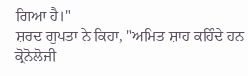ਗਿਆ ਹੈ।"
ਸ਼ਰਦ ਗੁਪਤਾ ਨੇ ਕਿਹਾ, "ਅਮਿਤ ਸ਼ਾਹ ਕਹਿੰਦੇ ਹਨ ਕ੍ਰੋਨੋਲੋਜੀ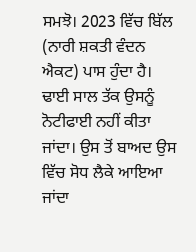ਸਮਝੋ। 2023 ਵਿੱਚ ਬਿੱਲ (ਨਾਰੀ ਸ਼ਕਤੀ ਵੰਦਨ ਐਕਟ) ਪਾਸ ਹੁੰਦਾ ਹੈ। ਢਾਈ ਸਾਲ ਤੱਕ ਉਸਨੂੰ ਨੋਟੀਫਾਈ ਨਹੀਂ ਕੀਤਾ ਜਾਂਦਾ। ਉਸ ਤੋਂ ਬਾਅਦ ਉਸ ਵਿੱਚ ਸੋਧ ਲੈਕੇ ਆਇਆ ਜਾਂਦਾ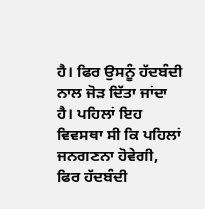ਹੈ। ਫਿਰ ਉਸਨੂੰ ਹੱਦਬੰਦੀ ਨਾਲ ਜੋੜ ਦਿੱਤਾ ਜਾਂਦਾ ਹੈ। ਪਹਿਲਾਂ ਇਹ ਵਿਵਸਥਾ ਸੀ ਕਿ ਪਹਿਲਾਂ ਜਨਗਣਨਾ ਹੋਵੇਗੀ, ਫਿਰ ਹੱਦਬੰਦੀ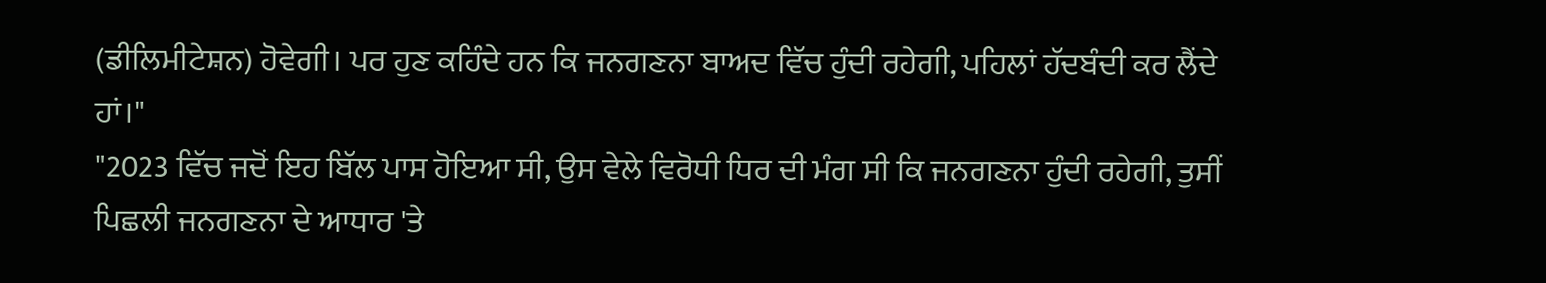(ਡੀਲਿਮੀਟੇਸ਼ਨ) ਹੋਵੇਗੀ। ਪਰ ਹੁਣ ਕਹਿੰਦੇ ਹਨ ਕਿ ਜਨਗਣਨਾ ਬਾਅਦ ਵਿੱਚ ਹੁੰਦੀ ਰਹੇਗੀ, ਪਹਿਲਾਂ ਹੱਦਬੰਦੀ ਕਰ ਲੈਂਦੇ ਹਾਂ।"
"2023 ਵਿੱਚ ਜਦੋਂ ਇਹ ਬਿੱਲ ਪਾਸ ਹੋਇਆ ਸੀ, ਉਸ ਵੇਲੇ ਵਿਰੋਧੀ ਧਿਰ ਦੀ ਮੰਗ ਸੀ ਕਿ ਜਨਗਣਨਾ ਹੁੰਦੀ ਰਹੇਗੀ, ਤੁਸੀਂ ਪਿਛਲੀ ਜਨਗਣਨਾ ਦੇ ਆਧਾਰ 'ਤੇ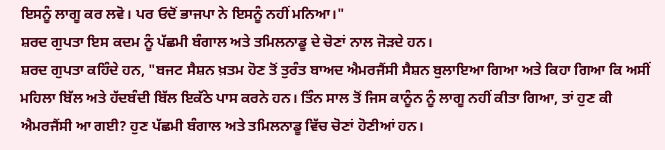ਇਸਨੂੰ ਲਾਗੂ ਕਰ ਲਵੋ। ਪਰ ਓਦੋਂ ਭਾਜਪਾ ਨੇ ਇਸਨੂੰ ਨਹੀਂ ਮਨਿਆ।"
ਸ਼ਰਦ ਗੁਪਤਾ ਇਸ ਕਦਮ ਨੂੰ ਪੱਛਮੀ ਬੰਗਾਲ ਅਤੇ ਤਮਿਲਨਾਡੂ ਦੇ ਚੋਣਾਂ ਨਾਲ ਜੋੜਦੇ ਹਨ।
ਸ਼ਰਦ ਗੁਪਤਾ ਕਹਿੰਦੇ ਹਨ, "ਬਜਟ ਸੈਸ਼ਨ ਖ਼ਤਮ ਹੋਣ ਤੋਂ ਤੁਰੰਤ ਬਾਅਦ ਐਮਰਜੈਂਸੀ ਸੈਸ਼ਨ ਬੁਲਾਇਆ ਗਿਆ ਅਤੇ ਕਿਹਾ ਗਿਆ ਕਿ ਅਸੀਂ ਮਹਿਲਾ ਬਿੱਲ ਅਤੇ ਹੱਦਬੰਦੀ ਬਿੱਲ ਇਕੱਠੇ ਪਾਸ ਕਰਨੇ ਹਨ। ਤਿੰਨ ਸਾਲ ਤੋਂ ਜਿਸ ਕਾਨੂੰਨ ਨੂੰ ਲਾਗੂ ਨਹੀਂ ਕੀਤਾ ਗਿਆ, ਤਾਂ ਹੁਣ ਕੀ ਐਮਰਜੈਂਸੀ ਆ ਗਈ? ਹੁਣ ਪੱਛਮੀ ਬੰਗਾਲ ਅਤੇ ਤਮਿਲਨਾਡੂ ਵਿੱਚ ਚੋਣਾਂ ਹੋਣੀਆਂ ਹਨ।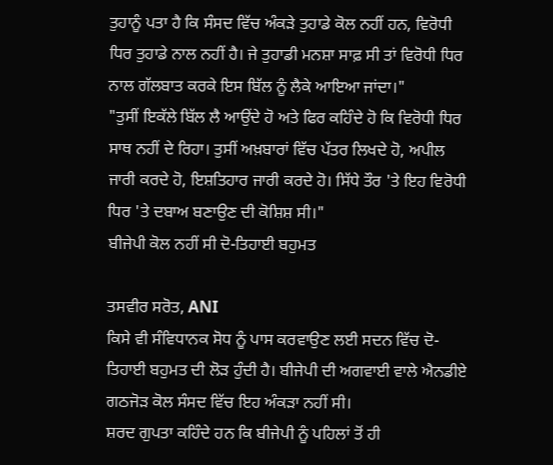ਤੁਹਾਨੂੰ ਪਤਾ ਹੈ ਕਿ ਸੰਸਦ ਵਿੱਚ ਅੰਕੜੇ ਤੁਹਾਡੇ ਕੋਲ ਨਹੀਂ ਹਨ, ਵਿਰੋਧੀ ਧਿਰ ਤੁਹਾਡੇ ਨਾਲ ਨਹੀਂ ਹੈ। ਜੇ ਤੁਹਾਡੀ ਮਨਸ਼ਾ ਸਾਫ਼ ਸੀ ਤਾਂ ਵਿਰੋਧੀ ਧਿਰ ਨਾਲ ਗੱਲਬਾਤ ਕਰਕੇ ਇਸ ਬਿੱਲ ਨੂੰ ਲੈਕੇ ਆਇਆ ਜਾਂਦਾ।"
"ਤੁਸੀਂ ਇਕੱਲੇ ਬਿੱਲ ਲੈ ਆਉਂਦੇ ਹੋ ਅਤੇ ਫਿਰ ਕਹਿੰਦੇ ਹੋ ਕਿ ਵਿਰੋਧੀ ਧਿਰ ਸਾਥ ਨਹੀਂ ਦੇ ਰਿਹਾ। ਤੁਸੀਂ ਅਖ਼ਬਾਰਾਂ ਵਿੱਚ ਪੱਤਰ ਲਿਖਦੇ ਹੋ, ਅਪੀਲ ਜਾਰੀ ਕਰਦੇ ਹੋ, ਇਸ਼ਤਿਹਾਰ ਜਾਰੀ ਕਰਦੇ ਹੋ। ਸਿੱਧੇ ਤੌਰ 'ਤੇ ਇਹ ਵਿਰੋਧੀ ਧਿਰ 'ਤੇ ਦਬਾਅ ਬਣਾਉਣ ਦੀ ਕੋਸ਼ਿਸ਼ ਸੀ।"
ਬੀਜੇਪੀ ਕੋਲ ਨਹੀਂ ਸੀ ਦੋ-ਤਿਹਾਈ ਬਹੁਮਤ

ਤਸਵੀਰ ਸਰੋਤ, ANI
ਕਿਸੇ ਵੀ ਸੰਵਿਧਾਨਕ ਸੋਧ ਨੂੰ ਪਾਸ ਕਰਵਾਉਣ ਲਈ ਸਦਨ ਵਿੱਚ ਦੋ-ਤਿਹਾਈ ਬਹੁਮਤ ਦੀ ਲੋੜ ਹੁੰਦੀ ਹੈ। ਬੀਜੇਪੀ ਦੀ ਅਗਵਾਈ ਵਾਲੇ ਐਨਡੀਏ ਗਠਜੋੜ ਕੋਲ ਸੰਸਦ ਵਿੱਚ ਇਹ ਅੰਕੜਾ ਨਹੀਂ ਸੀ।
ਸ਼ਰਦ ਗੁਪਤਾ ਕਹਿੰਦੇ ਹਨ ਕਿ ਬੀਜੇਪੀ ਨੂੰ ਪਹਿਲਾਂ ਤੋਂ ਹੀ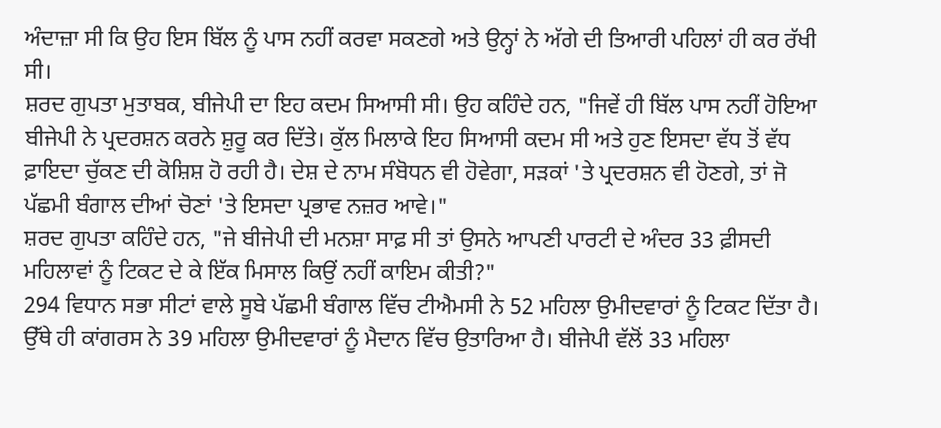ਅੰਦਾਜ਼ਾ ਸੀ ਕਿ ਉਹ ਇਸ ਬਿੱਲ ਨੂੰ ਪਾਸ ਨਹੀਂ ਕਰਵਾ ਸਕਣਗੇ ਅਤੇ ਉਨ੍ਹਾਂ ਨੇ ਅੱਗੇ ਦੀ ਤਿਆਰੀ ਪਹਿਲਾਂ ਹੀ ਕਰ ਰੱਖੀ ਸੀ।
ਸ਼ਰਦ ਗੁਪਤਾ ਮੁਤਾਬਕ, ਬੀਜੇਪੀ ਦਾ ਇਹ ਕਦਮ ਸਿਆਸੀ ਸੀ। ਉਹ ਕਹਿੰਦੇ ਹਨ, "ਜਿਵੇਂ ਹੀ ਬਿੱਲ ਪਾਸ ਨਹੀਂ ਹੋਇਆ ਬੀਜੇਪੀ ਨੇ ਪ੍ਰਦਰਸ਼ਨ ਕਰਨੇ ਸ਼ੁਰੂ ਕਰ ਦਿੱਤੇ। ਕੁੱਲ ਮਿਲਾਕੇ ਇਹ ਸਿਆਸੀ ਕਦਮ ਸੀ ਅਤੇ ਹੁਣ ਇਸਦਾ ਵੱਧ ਤੋਂ ਵੱਧ ਫ਼ਾਇਦਾ ਚੁੱਕਣ ਦੀ ਕੋਸ਼ਿਸ਼ ਹੋ ਰਹੀ ਹੈ। ਦੇਸ਼ ਦੇ ਨਾਮ ਸੰਬੋਧਨ ਵੀ ਹੋਵੇਗਾ, ਸੜਕਾਂ 'ਤੇ ਪ੍ਰਦਰਸ਼ਨ ਵੀ ਹੋਣਗੇ, ਤਾਂ ਜੋ ਪੱਛਮੀ ਬੰਗਾਲ ਦੀਆਂ ਚੋਣਾਂ 'ਤੇ ਇਸਦਾ ਪ੍ਰਭਾਵ ਨਜ਼ਰ ਆਵੇ।"
ਸ਼ਰਦ ਗੁਪਤਾ ਕਹਿੰਦੇ ਹਨ, "ਜੇ ਬੀਜੇਪੀ ਦੀ ਮਨਸ਼ਾ ਸਾਫ਼ ਸੀ ਤਾਂ ਉਸਨੇ ਆਪਣੀ ਪਾਰਟੀ ਦੇ ਅੰਦਰ 33 ਫ਼ੀਸਦੀ ਮਹਿਲਾਵਾਂ ਨੂੰ ਟਿਕਟ ਦੇ ਕੇ ਇੱਕ ਮਿਸਾਲ ਕਿਉਂ ਨਹੀਂ ਕਾਇਮ ਕੀਤੀ?"
294 ਵਿਧਾਨ ਸਭਾ ਸੀਟਾਂ ਵਾਲੇ ਸੂਬੇ ਪੱਛਮੀ ਬੰਗਾਲ ਵਿੱਚ ਟੀਐਮਸੀ ਨੇ 52 ਮਹਿਲਾ ਉਮੀਦਵਾਰਾਂ ਨੂੰ ਟਿਕਟ ਦਿੱਤਾ ਹੈ। ਉੱਥੇ ਹੀ ਕਾਂਗਰਸ ਨੇ 39 ਮਹਿਲਾ ਉਮੀਦਵਾਰਾਂ ਨੂੰ ਮੈਦਾਨ ਵਿੱਚ ਉਤਾਰਿਆ ਹੈ। ਬੀਜੇਪੀ ਵੱਲੋਂ 33 ਮਹਿਲਾ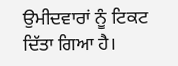ਉਮੀਦਵਾਰਾਂ ਨੂੰ ਟਿਕਟ ਦਿੱਤਾ ਗਿਆ ਹੈ।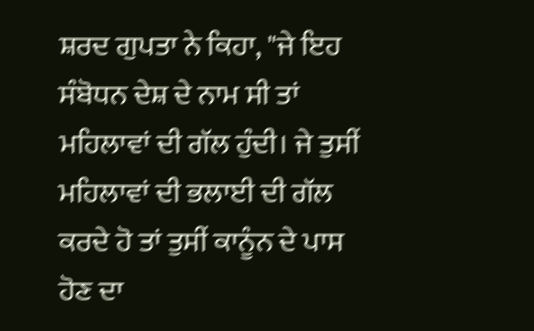ਸ਼ਰਦ ਗੁਪਤਾ ਨੇ ਕਿਹਾ, "ਜੇ ਇਹ ਸੰਬੋਧਨ ਦੇਸ਼ ਦੇ ਨਾਮ ਸੀ ਤਾਂ ਮਹਿਲਾਵਾਂ ਦੀ ਗੱਲ ਹੁੰਦੀ। ਜੇ ਤੁਸੀਂ ਮਹਿਲਾਵਾਂ ਦੀ ਭਲਾਈ ਦੀ ਗੱਲ ਕਰਦੇ ਹੋ ਤਾਂ ਤੁਸੀਂ ਕਾਨੂੰਨ ਦੇ ਪਾਸ ਹੋਣ ਦਾ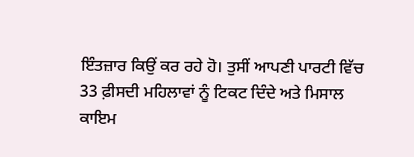ਇੰਤਜ਼ਾਰ ਕਿਉਂ ਕਰ ਰਹੇ ਹੋ। ਤੁਸੀਂ ਆਪਣੀ ਪਾਰਟੀ ਵਿੱਚ 33 ਫ਼ੀਸਦੀ ਮਹਿਲਾਵਾਂ ਨੂੰ ਟਿਕਟ ਦਿੰਦੇ ਅਤੇ ਮਿਸਾਲ ਕਾਇਮ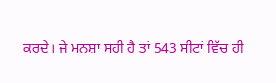ਕਰਦੇ। ਜੇ ਮਨਸ਼ਾ ਸਹੀ ਹੈ ਤਾਂ 543 ਸੀਟਾਂ ਵਿੱਚ ਹੀ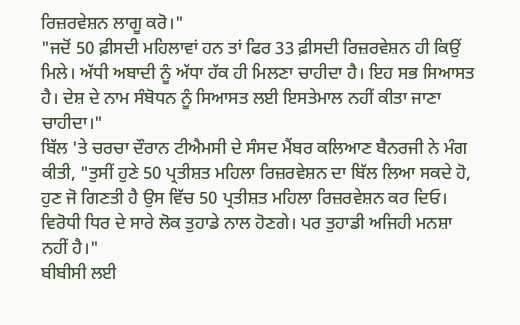ਰਿਜ਼ਰਵੇਸ਼ਨ ਲਾਗੂ ਕਰੋ।"
"ਜਦੋਂ 50 ਫ਼ੀਸਦੀ ਮਹਿਲਾਵਾਂ ਹਨ ਤਾਂ ਫਿਰ 33 ਫ਼ੀਸਦੀ ਰਿਜ਼ਰਵੇਸ਼ਨ ਹੀ ਕਿਉਂ ਮਿਲੇ। ਅੱਧੀ ਅਬਾਦੀ ਨੂੰ ਅੱਧਾ ਹੱਕ ਹੀ ਮਿਲਣਾ ਚਾਹੀਦਾ ਹੈ। ਇਹ ਸਭ ਸਿਆਸਤ ਹੈ। ਦੇਸ਼ ਦੇ ਨਾਮ ਸੰਬੋਧਨ ਨੂੰ ਸਿਆਸਤ ਲਈ ਇਸਤੇਮਾਲ ਨਹੀਂ ਕੀਤਾ ਜਾਣਾ ਚਾਹੀਦਾ।"
ਬਿੱਲ 'ਤੇ ਚਰਚਾ ਦੌਰਾਨ ਟੀਐਮਸੀ ਦੇ ਸੰਸਦ ਮੈਂਬਰ ਕਲਿਆਣ ਬੈਨਰਜੀ ਨੇ ਮੰਗ ਕੀਤੀ, "ਤੁਸੀਂ ਹੁਣੇ 50 ਪ੍ਰਤੀਸ਼ਤ ਮਹਿਲਾ ਰਿਜ਼ਰਵੇਸ਼ਨ ਦਾ ਬਿੱਲ ਲਿਆ ਸਕਦੇ ਹੋ, ਹੁਣ ਜੋ ਗਿਣਤੀ ਹੈ ਉਸ ਵਿੱਚ 50 ਪ੍ਰਤੀਸ਼ਤ ਮਹਿਲਾ ਰਿਜ਼ਰਵੇਸ਼ਨ ਕਰ ਦਿਓ। ਵਿਰੋਧੀ ਧਿਰ ਦੇ ਸਾਰੇ ਲੋਕ ਤੁਹਾਡੇ ਨਾਲ ਹੋਣਗੇ। ਪਰ ਤੁਹਾਡੀ ਅਜਿਹੀ ਮਨਸ਼ਾ ਨਹੀਂ ਹੈ।"
ਬੀਬੀਸੀ ਲਈ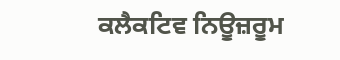ਕਲੈਕਟਿਵ ਨਿਊਜ਼ਰੂਮ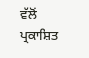ਵੱਲੋਂ ਪ੍ਰਕਾਸ਼ਿਤ